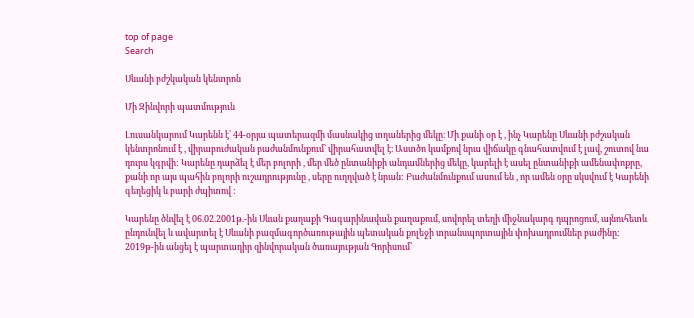top of page
Search

Սևանի բժշկական կենտրոն

Մի Զինվորի պատմություն

Լուսանկարում Կարենն է՝ 44-օրյա պատերազմի մասնակից տղաներից մեկը։ Մի քանի օր է , ինչ Կարենը Սևանի բժշական կենտրոնում է , վիրաբուժական բաժանմունքում` վիրահատվել է։ Աստծո կամքով նրա վիճակը գնահատվում է լավ, շուտով նա դուրս կգրվի: Կարենը դարձել է մեր բոլորի , մեր մեծ ընտանիքի անդամներից մեկը, կարելի է ասել ընտանիքի ամենափոքրը, քանի որ այս պահին բոլորի ուշադրությունը , սերը ուղղված է նրան: Բաժանմունքում ասում են , որ ամեն օրը սկսվում է Կարենի գեղեցիկ և բարի ժպիտով :

Կարենը ծնվել է 06.02.2001թ.-ին Սևան քաղաքի Գագարինավան քաղաքում, սովորել տեղի միջնակարգ դպրոցում, այնուհետև ընդունվել և ավարտել է Սևանի բազմագործառութային պետական քոլեջի տրանսպորտային փոխադրումներ բաժինը: 2019թ-ին անցել է պարտադիր զինվորական ծառայության Գորիսում՝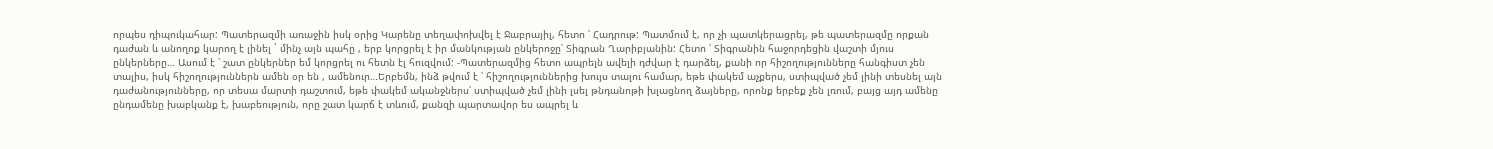որպես դիպուկահար: Պատերազմի առաջին իսկ օրից Կարենը տեղափոխվել է Ջաբրայիլ, հետո ՝ Հադրութ: Պատմում է, որ չի պատկերացրել, թե պատերազմը որքան դաժան և անողոք կարող է լինել ` մինչ այն պահը , երբ կորցրել է իր մանկության ընկերոջը՝ Տիգրան Ղարիբյանին: Հետո ՝ Տիգրանին հաջորդեցին վաշտի մյուս ընկերները… Ասում է ՝ շատ ընկերներ եմ կորցրել ու հետն էլ հուզվում: -Պատերազմից հետո ապրելն ավելի դժվար է դարձել, քանի որ հիշողությունները հանգիստ չեն տալիս, իսկ հիշողություններն ամեն օր են , ամենուր…Երբեմն, ինձ թվում է ՝ հիշողություններից խույս տալու համար, եթե փակեմ աչքերս, ստիպված չեմ լինի տեսնել այն դաժանությունները, որ տեսա մարտի դաշտում, եթե փակեմ ականջներս՝ ստիպված չեմ լինի լսել թնդանոթի խլացնող ձայները, որոնք երբեք չեն լռում, բայց այդ ամենը ընդամենը խաբկանք է, խաբեություն, որը շատ կարճ է տևում, քանզի պարտավոր ես ապրել և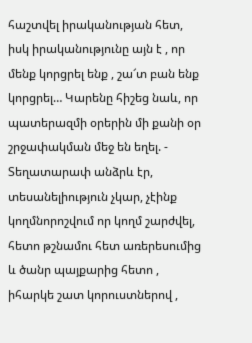հաշտվել իրականության հետ, իսկ իրականությունը այն է , որ մենք կորցրել ենք , շա՜տ բան ենք կորցրել… Կարենը հիշեց նաև, որ պատերազմի օրերին մի քանի օր շրջափակման մեջ են եղել. - Տեղատարափ անձրև էր, տեսանելիություն չկար, չէինք կողմնորոշվում որ կողմ շարժվել, հետո թշնամու հետ առերեսումից և ծանր պայքարից հետո , իհարկե շատ կորուստներով ,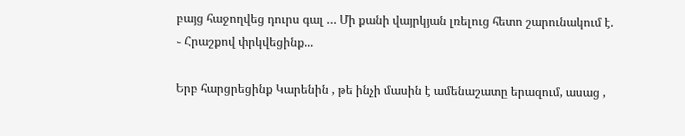բայց հաջողվեց դուրս գալ … Մի քանի վայրկյան լռելուց հետո շարունակում է. ֊ Հրաշքով փրկվեցինք...

Երբ հարցրեցինք Կարենին , թե ինչի մասին է ամենաշատը երազում, ասաց ,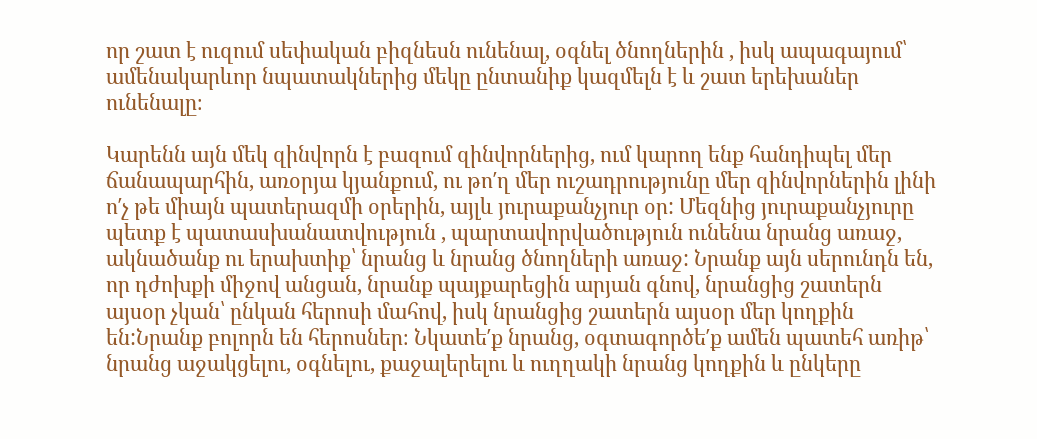որ շատ է ուզում սեփական բիզնեսն ունենալ, օգնել ծնողներին , իսկ ապագայում՝ ամենակարևոր նպատակներից մեկը ընտանիք կազմելն է և շատ երեխաներ ունենալը։

Կարենն այն մեկ զինվորն է բազում զինվորներից, ում կարող ենք հանդիպել մեր ճանապարհին, առօրյա կյանքում, ու թո′ղ մեր ուշադրությունը մեր զինվորներին լինի ո′չ թե միայն պատերազմի օրերին, այլև յուրաքանչյուր օր: Մեզնից յուրաքանչյուրը պետք է պատասխանատվություն , պարտավորվածություն ունենա նրանց առաջ, ակնածանք ու երախտիք՝ նրանց և նրանց ծնողների առաջ: Նրանք այն սերունդն են, որ դժոխքի միջով անցան, նրանք պայքարեցին արյան գնով, նրանցից շատերն այսօր չկան՝ ընկան հերոսի մահով, իսկ նրանցից շատերն այսօր մեր կողքին են:Նրանք բոլորն են հերոսներ։ Նկատե′ք նրանց, օգտագործե′ք ամեն պատեհ առիթ՝ նրանց աջակցելու, օգնելու, քաջալերելու և ուղղակի նրանց կողքին և ընկերը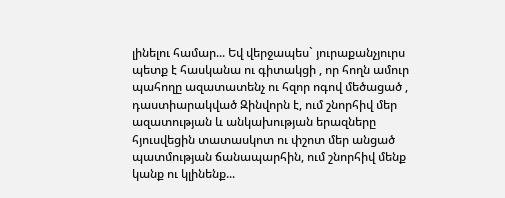լինելու համար... Եվ վերջապես` յուրաքանչյուրս պետք է հասկանա ու գիտակցի , որ հողն ամուր պահողը ազատատենչ ու հզոր ոգով մեծացած , դաստիարակված Զինվորն է, ում շնորհիվ մեր ազատության և անկախության երազները հյուսվեցին տատասկոտ ու փշոտ մեր անցած պատմության ճանապարհին, ում շնորհիվ մենք կանք ու կլինենք...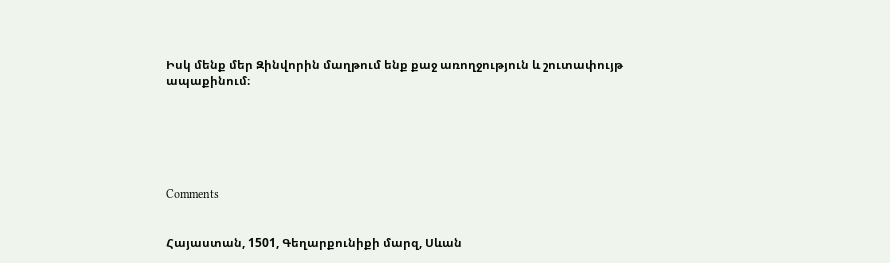Իսկ մենք մեր Զինվորին մաղթում ենք քաջ առողջություն և շուտափույթ ապաքինում։






Comments


Հայաստան, 1501, Գեղարքունիքի մարզ, Սևան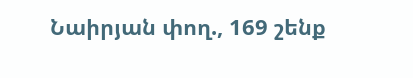Նաիրյան փող., 169 շենք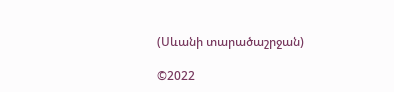(Սևանի տարածաշրջան)

©2022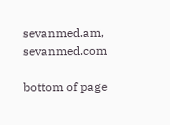sevanmed.am, sevanmed.com

bottom of page